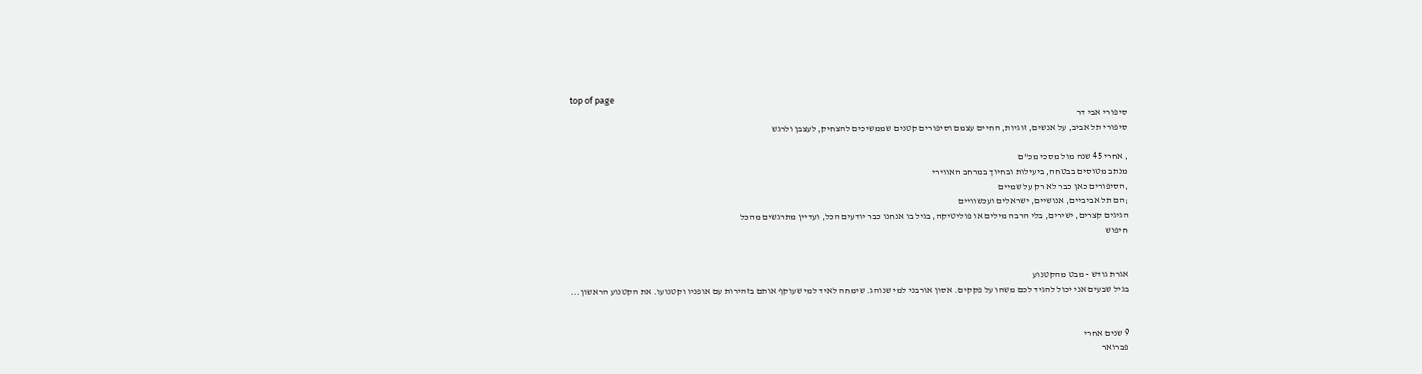top of page
סיפורי אבי דר
סיפורי תל אביב, על אנשים, זוגיות, החיים עצמם וסיפורים קטנים שממשיכים להצחיק, לעצבן ולרגש

, אחרי 45 שנה מול מסכי מכ"ם
מנתב מטוסים בבטחה, ביעילות ובחיוך במרחב האווירי
,הסיפורים כאן כבר לא רק על שמיים
;הם תל אביביים, אנושיים, ישראלים ועכשוויים
הגיגים קצרים, ישירים, בלי הרבה מילים או פוליטיקה, בגיל בו אנחנו כבר יודעים הכל, ועדיין מתרגשים מהכל
חיפוש


אגרת גודש - מבט מהקטנוע
בגיל שבעים אני יכול להגיד לכם משהו על פקקים. אסון אורבני למי שנוהג. שימחה לאיד למי שעוקף אותם בזהירות עם אופניו וקטנועו. את הקטנוע הראשון...


9 שנים אחרי
פברואר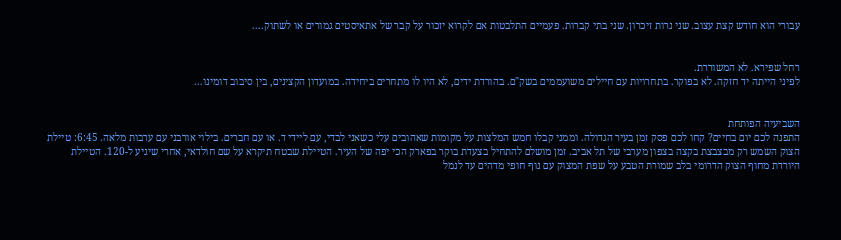עבורי הוא חודש קצת עצוב. שני נרות זיכרון. שני בתי קברות. פעמיים התלבטות אם לקרוא יזכור על קבר של אתאיסטים גמורים או לשתוק....


רחל שפירא. לא המשוררת.
לפיני הייתה יד חזקה. לא בפוקר. בתחרויות עם חיילים משועממים בשק"ם. בהורדת ידים, לא היו לו מתחרים ביחידה. במועדון הקצינים, בין סיבוב דומינו...


השביעיה הפותחת
התפנה לכם יום בחיים? קחו לכם פסק זמן בעיר הגדולה. וממני קבלו חמש המלצות על מקומות שאהובים עלי כשאני לבדי, עם ליידי ד. או עם חברים. בילוי אורבני עם ערבות מלאה. 6:45: טיילת הצוק השמש רק מבצבצת בקצה בצפון מערבי של תל אביב. זמן מושלם להתחיל בצעדת בוקר בפארק הכי יפה של העיר. הטיילת שבטח תיקרא על שם חולדאי, אחרי שיגיע ל-120. הטיילת היורדת מחוף הצוק הדרומי בלב שמורת הטבע על שפת המצוק עם נוף חופי מדהים עד לנמל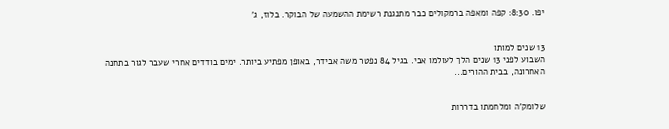יפו. 8:30: קפה ומאפה ברמקולים כבר מתנגנת רשימת ההשמעה של הבוקר. בלוז, ג'


13 שנים למותו
השבוע לפני 13 שנים הלך לעולמו אבי. בגיל 84 נפטר משה אבידר, באופן מפתיע ביותר. ימים בודדים אחרי שעבר לגור בתחנה האחרונה, בבית ההורים...


שלומק'ה ומלחמתו בדררות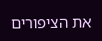את הציפורים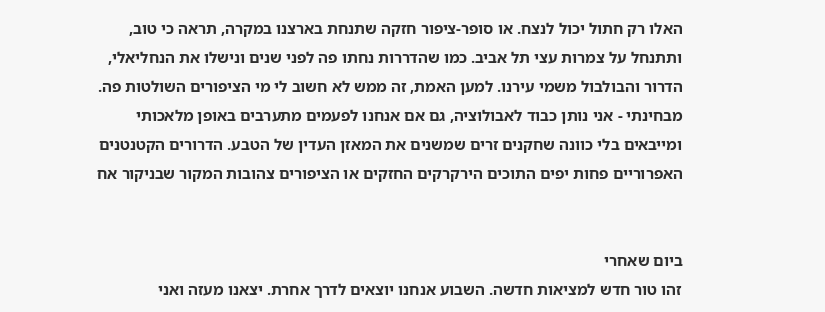האלו רק חתול יכול לנצח. או סופר-ציפור חזקה שתנחת בארצנו במקרה, תראה כי טוב, ותתנחל על צמרות עצי תל אביב. כמו שהדררות נחתו פה לפני שנים ונישלו את הנחליאלי, הדרור והבולבול משמי עירנו. למען האמת, זה ממש לא חשוב לי מי הציפורים השולטות פה. מבחינתי - אני נותן כבוד לאבולוציה, גם אם אנחנו לפעמים מתערבים באופן מלאכותי ומייבאים בלי כוונה שחקנים זרים שמשנים את המאזן העדין של הטבע. הדרורים הקטנטנים האפרוריים פחות יפים התוכים הירקרקים החזקים או הציפורים צהובות המקור שבניקור אח


ביום שאחרי
זהו טור חדש למציאות חדשה. השבוע אנחנו יוצאים לדרך אחרת. יצאנו מעזה ואני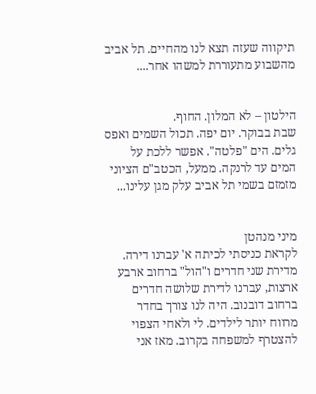תיקווה שעזה תצא לנו מהחיים. תל אביב מהשבוע מתעוררת למשהו אחר....


הילטון – לא המלון. החוף.
שבת בבוקר. יום יפה. תכול השמים ואפס גלים. הים "פלטה". אפשר ללכת על המים עד לרנקה. ממעל, הכטב"ם הציוני מזמזם בשמי תל אביב עלק מגן עלינו...


מיני מנהטן
לקראת כניסתי לכיתה א' עברנו דירה. מדירת שני חדרים ו"הול" ברחוב ארבע ארצות, עברנו לדירת שלושה חדרים ברחוב דובנוב. היה לנו צורך בחדר מרווח יותר לילדים. לי ולאחי הצפוי להצטרף למשפחה בקרוב. מאז אני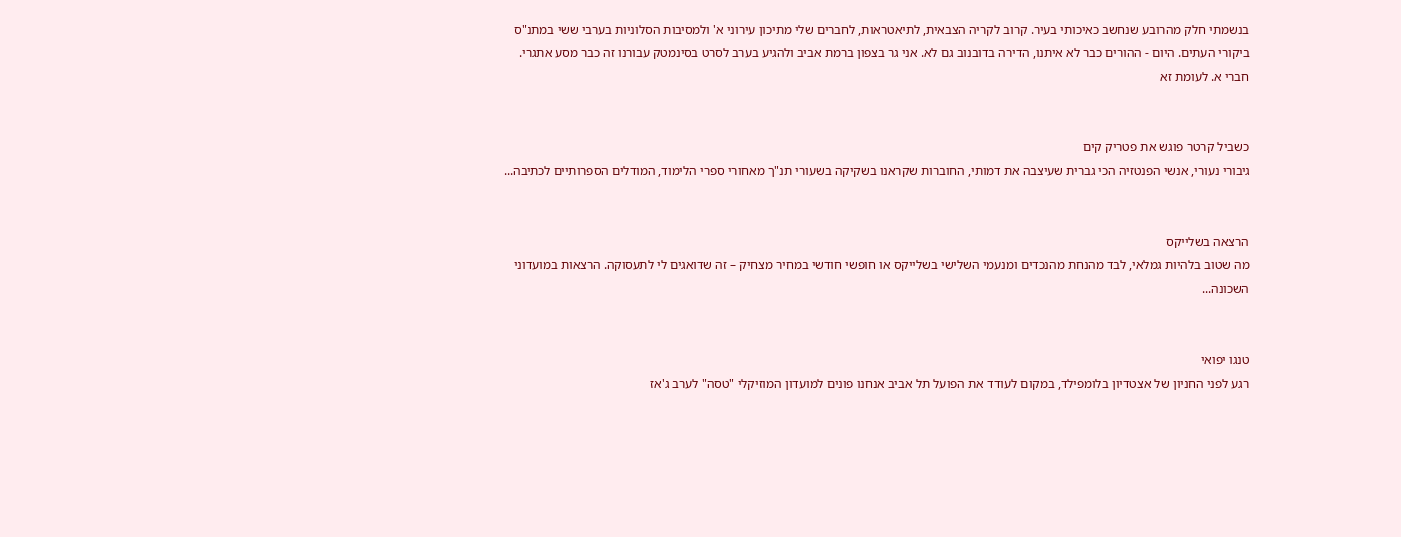בנשמתי חלק מהרובע שנחשב כאיכותי בעיר. קרוב לקריה הצבאית, לתיאטראות, לחברים שלי מתיכון עירוני א' ולמסיבות הסלוניות בערבי ששי במתנ"ס ביקורי העתים. היום - ההורים כבר לא איתנו, הדירה בדובנוב גם לא. אני גר בצפון ברמת אביב ולהגיע בערב לסרט בסינמטק עבורנו זה כבר מסע אתגרי. חברי א. לעומת זא


כשביל קרטר פוגש את פטריק קים
גיבורי נעורי, אנשי הפנטזיה הכי גברית שעיצבה את דמותי, החוברות שקראנו בשקיקה בשעורי תנ"ך מאחורי ספרי הלימוד, המודלים הספרותיים לכתיבה...


הרצאה בשלייקס
מה שטוב בלהיות גמלאי, לבד מהנחת מהנכדים ומנעמי השלישי בשלייקס או חופשי חודשי במחיר מצחיק – זה שדואגים לי לתעסוקה. הרצאות במועדוני השכונה...


טנגו יפואי
רגע לפני החניון של אצטדיון בלומפילד, במקום לעודד את הפועל תל אביב אנחנו פונים למועדון המוזיקלי "טסה" לערב ג'אז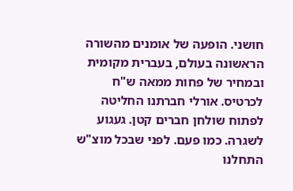חושני. הופעה של אומנים מהשורה הראשונה בעולם, בעברית מקומית ובמחיר של פחות ממאה ש"ח לכרטיס. אורלי חברתנו החליטה לפתוח שולחן חברים קטן. געגוע לשגרה. כמו פעם. לפני שבכל מוצ"ש התחלנו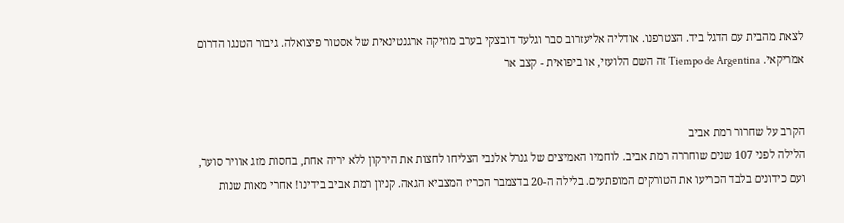לצאת מהבית עם הדגל ביד. הצטרפנו. אודליה אליעזרוב סבר וגלעד דובצקי בערב מוזיקה ארגנטינאית של אסטור פיצואלה. גיבור הטנגו הדרום אמריקאי. Tiempo de Argentina זה השם הלועזי, או ביפואית - קצב אר


הקרב על שחרור רמת אביב
הלילה לפני 107 שנים שוחררה רמת אביב. לוחמיו האמיצים של גנרל אלנבי הצליחו לחצות את הירקון ללא יריה אחת, בחסות מזג אוויר סוער, ועם כידונים בלבד הכריעו את הטורקים המופתעים. בלילה ה-20 בדצמבר הכריז המצביא הגאה. קניון רמת אביב בידינו! אחרי מאות שנות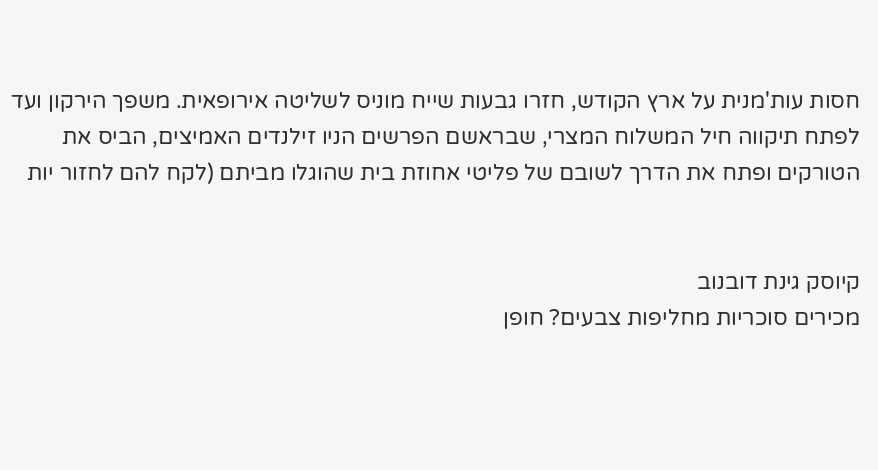חסות עות'מנית על ארץ הקודש, חזרו גבעות שייח מוניס לשליטה אירופאית. משפך הירקון ועד לפתח תיקווה חיל המשלוח המצרי, שבראשם הפרשים הניו זילנדים האמיצים, הביס את הטורקים ופתח את הדרך לשובם של פליטי אחוזת בית שהוגלו מביתם (לקח להם לחזור יות


קיוסק גינת דובנוב
מכירים סוכריות מחליפות צבעים? חופן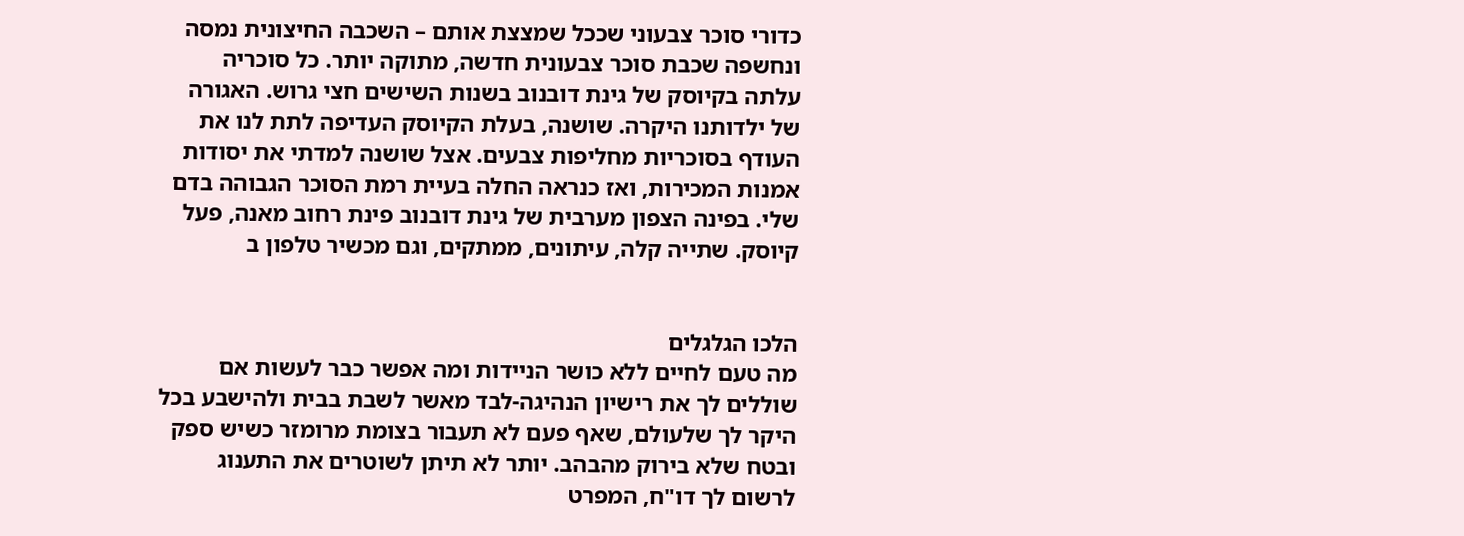כדורי סוכר צבעוני שככל שמצצת אותם – השכבה החיצונית נמסה ונחשפה שכבת סוכר צבעונית חדשה, מתוקה יותר. כל סוכריה עלתה בקיוסק של גינת דובנוב בשנות השישים חצי גרוש. האגורה של ילדותנו היקרה. שושנה, בעלת הקיוסק העדיפה לתת לנו את העודף בסוכריות מחליפות צבעים. אצל שושנה למדתי את יסודות אמנות המכירות, ואז כנראה החלה בעיית רמת הסוכר הגבוהה בדם שלי. בפינה הצפון מערבית של גינת דובנוב פינת רחוב מאנה, פעל קיוסק. שתייה קלה, עיתונים, ממתקים, וגם מכשיר טלפון ב


הלכו הגלגלים
מה טעם לחיים ללא כושר הניידות ומה אפשר כבר לעשות אם שוללים לך את רישיון הנהיגה-לבד מאשר לשבת בבית ולהישבע בכל היקר לך שלעולם, שאף פעם לא תעבור בצומת מרומזר כשיש ספק ובטח שלא בירוק מהבהב. יותר לא תיתן לשוטרים את התענוג לרשום לך דו"ח, המפרט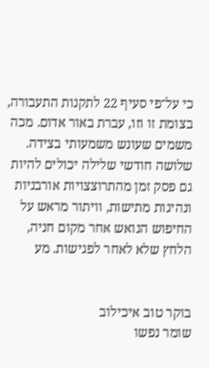כי על־פי סעיף 22 לתקנות התעבורה, בצומת זו וזו, עברת באור אדום. מכה משמים שעונש משמעותי בצידה. שלושה חודשי שלילה יכולים להיות גם פסק זמן מהתרוצצויות אורבניות ונהיגות מתישות, וויתור מראש על החיפוש הנואש אחר מקום חניה, הלחץ שלא לאחר לפגישות. מע


בוקר טוב איכילוב
שומר נפשו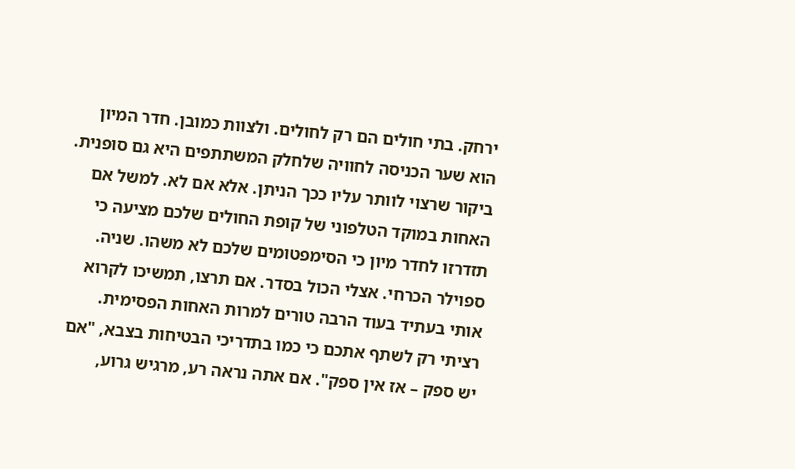ירחק. בתי חולים הם רק לחולים. ולצוות כמובן. חדר המיון הוא שער הכניסה לחוויה שלחלק המשתתפים היא גם סופנית. ביקור שרצוי לוותר עליו ככך הניתן. אלא אם לא. למשל אם האחות במוקד הטלפוני של קופת החולים שלכם מציעה כי תזדרזו לחדר מיון כי הסימפטומים שלכם לא משהו. שניה. ספוילר הכרחי. אצלי הכול בסדר. אם תרצו, תמשיכו לקרוא אותי בעתיד בעוד הרבה טורים למרות האחות הפסימית. רציתי רק לשתף אתכם כי כמו בתדריכי הבטיחות בצבא, "אם יש ספק – אז אין ספק". אם אתה נראה רע, מרגיש גרוע,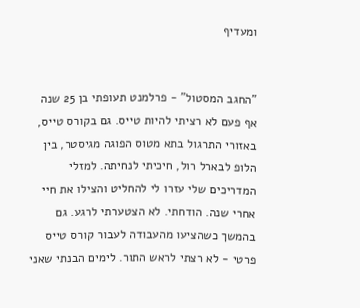ומעדיף


"החגב המסטול" - פרלמנט תעופתי בן 25 שנה
אף פעם לא רציתי להיות טייס. גם בקורס טייס, באזורי התרגול בתא מטוס הפוגה מגיסטר, בין הלופ לבארל רול, חיכיתי לנחיתה. למזלי המדריכים שלי עזרו לי להחליט והצילו את חיי אחרי שנה. הודחתי. לא הצטערתי לרגע. גם בהמשך כשהציעו מהעבודה לעבור קורס טייס פרטי - לא רצתי לראש התור. לימים הבנתי שאני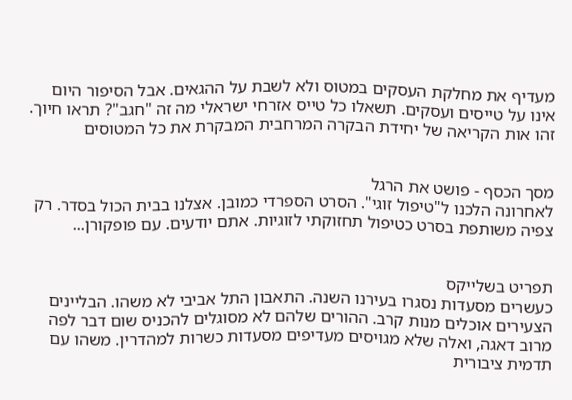מעדיף את מחלקת העסקים במטוס ולא לשבת על ההגאים. אבל הסיפור היום אינו על טייסים ועסקים. תשאלו כל טייס אזרחי ישראלי מה זה "חגב"? תראו חיוך. זהו אות הקריאה של יחידת הבקרה המרחבית המבקרת את כל המטוסים


מסך הכסף - פושט את הרגל
לאחרונה הלכנו ל"טיפול זוגי". הסרט הספרדי כמובן. אצלנו בבית הכול בסדר. רק צפיה משותפת בסרט כטיפול תחזוקתי לזוגיות. אתם יודעים. עם פופקורן...


תפריט בשלייקס
כעשרים מסעדות נסגרו בעירנו השנה. התאבון התל אביבי לא משהו. הבליינים הצעירים אוכלים מנות קרב. ההורים שלהם לא מסוגלים להכניס שום דבר לפה מרוב דאגה, ואלה שלא מגויסים מעדיפים מסעדות כשרות למהדרין. משהו עם תדמית ציבורית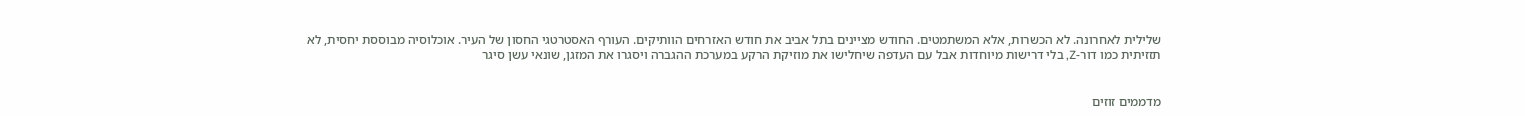שלילית לאחרונה. לא הכשרות, אלא המשתמטים. החודש מציינים בתל אביב את חודש האזרחים הוותיקים. העורף האסטרטגי החסון של העיר. אוכלוסיה מבוססת יחסית, לא תזזיתית כמו דור-Z, בלי דרישות מיוחדות אבל עם העדפה שיחלישו את מוזיקת הרקע במערכת ההגברה ויסגרו את המזגן, שונאי עשן סיגר


מדממים זוזים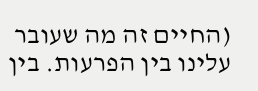(החיים זה מה שעובר עלינו בין הפרעות. בין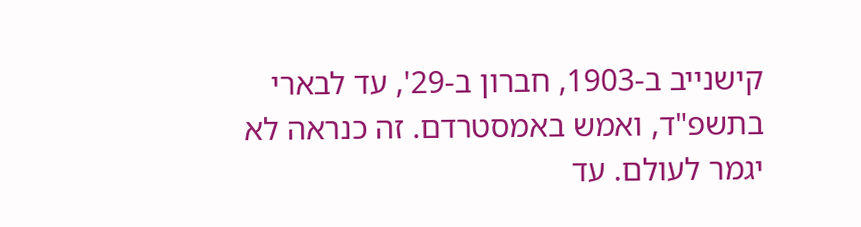קישנייב ב-1903, חברון ב-29', עד לבארי בתשפ"ד, ואמש באמסטרדם. זה כנראה לא יגמר לעולם. עד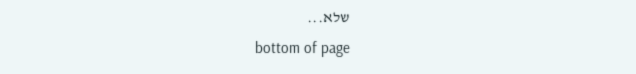שלא...
bottom of page